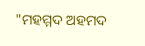"ମହମ୍ମଦ ଅହମଦ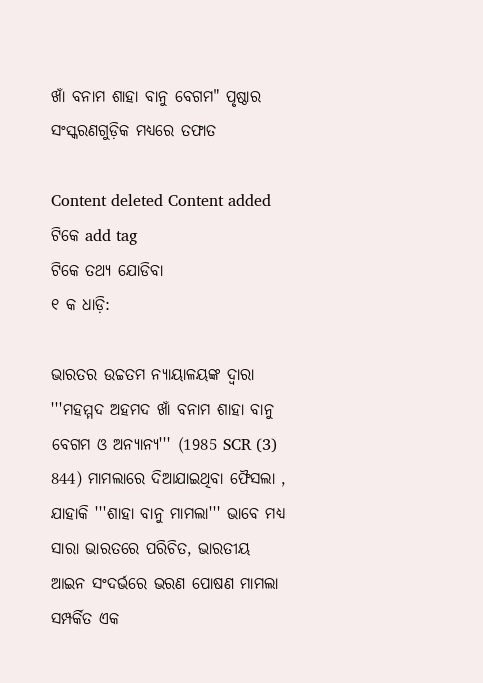ଖାଁ ବନାମ ଶାହା ବାନୁ ବେଗମ" ପୃଷ୍ଠାର ସଂସ୍କରଣ‌ଗୁଡ଼ିକ ମଧ୍ୟରେ ତଫାତ

Content deleted Content added
ଟିକେ add tag
ଟିକେ ତଥ୍ୟ ଯୋଡିବା
୧ କ ଧାଡ଼ି:

ଭାରତର ଉଚ୍ଚତମ ନ୍ୟାୟାଳୟଙ୍କ ଦ୍ୱାରା '''ମହମ୍ମଦ ଅହମଦ ଖାଁ ବନାମ ଶାହା ବାନୁ ବେଗମ ଓ ଅନ୍ୟାନ୍ୟ''' (1985 SCR (3) 844) ମାମଲାରେ ଦିଆଯାଇଥିବା ଫୈସଲା , ଯାହାକି '''ଶାହା ବାନୁ ମାମଲା''' ଭାବେ ମଧ୍ୟ ସାରା ଭାରତରେ ପରିଚିତ, ଭାରତୀୟ ଆଇନ ସଂଦର୍ଭରେ ଭରଣ ପୋଷଣ ମାମଲା ସମ୍ପର୍କିତ ଏକ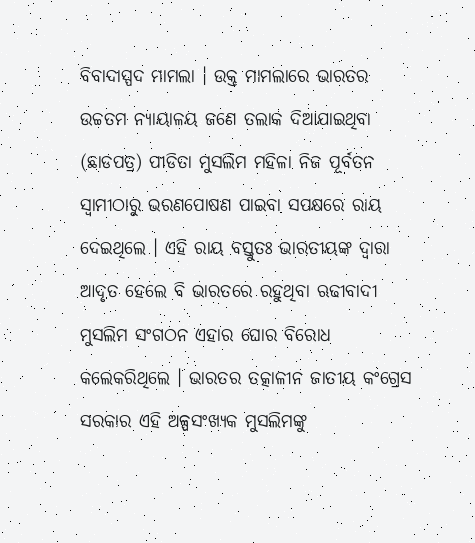ବିବାଦାସ୍ପଦ ମାମଲା । ଉକ୍ତ ମାମଲାରେ ଭାରତର ଉଚ୍ଚତମ ନ୍ୟାୟାଳୟ ଜଣେ ତଲାକ ଦିଆଯାଇଥିବା (ଛାଡପତ୍ର) ପୀଡିତା ମୁସଲିମ ମହିଳା ନିଜ ପୂର୍ବତନ ସ୍ୱାମୀଠାରୁ ଭରଣପୋଷଣ ପାଇବା ସପକ୍ଷରେ ରାୟ ଦେଇଥିଲେ । ଏହି ରାୟ ବସ୍ତୁତଃ ଭାରତୀୟଙ୍କ ଦ୍ୱାରା ଆଦୃତ ହେଲେ ବି ଭାରତରେ ରହୁଥିବା ଋଢୀବାଦୀ ମୁସଲିମ ସଂଗଠନ ଏହାର ଘୋର ବିରୋଧ କଲେକରିଥିଲେ । ଭାରତର ତତ୍କାଳୀନ ଜାତୀୟ କଂଗ୍ରେସ ସରକାର ଏହି ଅଳ୍ପସଂଖ୍ୟକ ମୁସଲିମଙ୍କୁ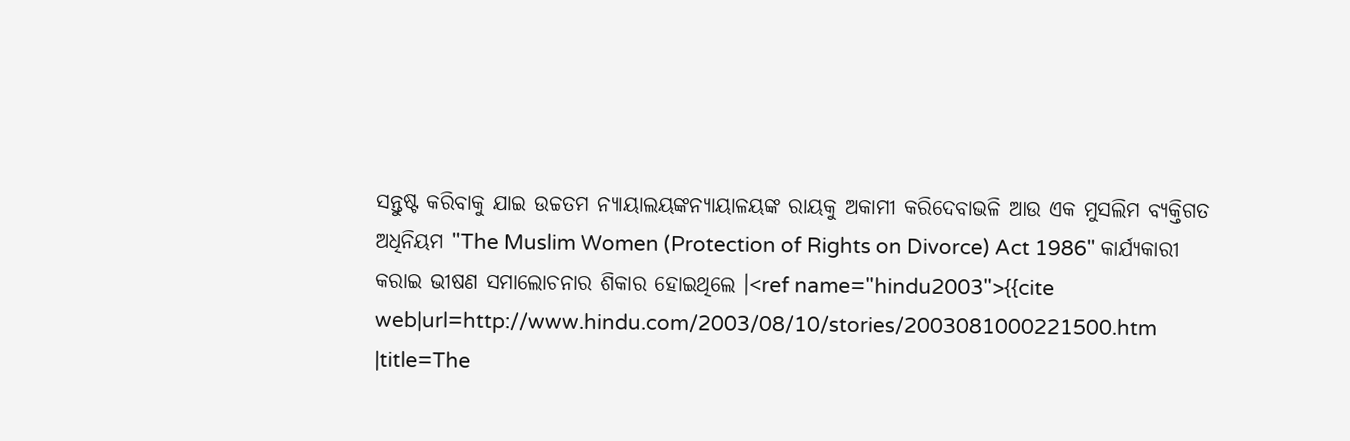ସନ୍ତୁଷ୍ଟ କରିବାକୁ ଯାଇ ଉଚ୍ଚତମ ନ୍ୟାୟାଲୟଙ୍କନ୍ୟାୟାଳୟଙ୍କ ରାୟକୁ ଅକାମୀ କରିଦେବାଭଳି ଆଉ ଏକ ମୁସଲିମ ବ୍ୟକ୍ତିଗତ ଅଧିନିୟମ "The Muslim Women (Protection of Rights on Divorce) Act 1986" କାର୍ଯ୍ୟକାରୀ କରାଇ ଭୀଷଣ ସମାଲୋଚନାର ଶିକାର ହୋଇଥିଲେ ।<ref name="hindu2003">{{cite web|url=http://www.hindu.com/2003/08/10/stories/2003081000221500.htm |title=The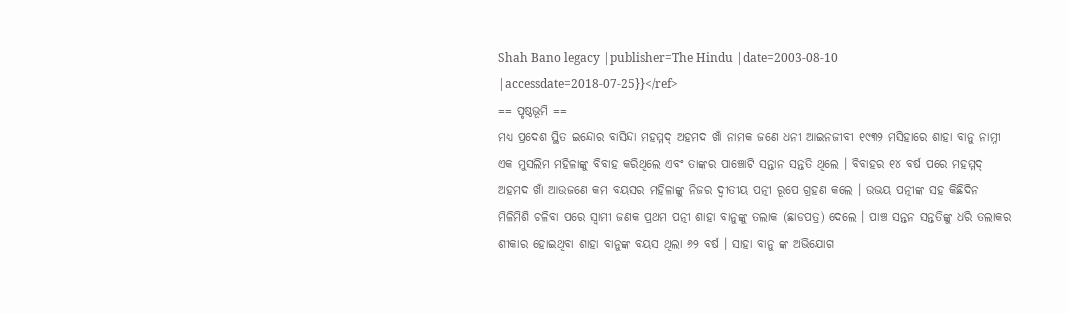Shah Bano legacy |publisher=The Hindu |date=2003-08-10 |accessdate=2018-07-25}}</ref>
== ପୃଷ୍ଠଭୂମି ==
ମଧ୍ୟ ପ୍ରଦେଶ ସ୍ଥିତ ଇନ୍ଦୋର ବାସିନ୍ଦା ମହମ୍ମଦ୍ ଅହମଦ ଖାଁ ନାମକ ଜଣେ ଧନୀ ଆଇନଜୀବୀ ୧୯୩୨ ମସିହାରେ ଶାହା ବାନୁ ନାମ୍ନୀ ଏକ ମୁସଲିମ ମହିଳାଙ୍କୁ ବିବାହ କରିଥିଲେ ଏବଂ ତାଙ୍କର ପାଞ୍ଚୋଟି ସନ୍ତାନ ସନ୍ତତି ଥିଲେ । ବିବାହର ୧୪ ବର୍ଷ ପରେ ମହମ୍ମଦ୍ ଅହମଦ ଖାଁ ଆଉଜଣେ କମ ବୟସର ମହିଳାଙ୍କୁ ନିଜର ଦ୍ୱୀତୀୟ ପତ୍ନୀ ରୂପେ ଗ୍ରହଣ କଲେ । ଉଭୟ ପତ୍ନୀଙ୍କ ସହ କିଛିଦିନ ମିଳିମିଶି ଚଳିବା ପରେ ସ୍ୱାମୀ ଜଣକ ପ୍ରଥମ ପତ୍ନୀ ଶାହା ବାନୁଙ୍କୁ ତଲାକ (ଛାଡପତ୍ର) ଦେଲେ । ପାଞ୍ଚ ସନ୍ତନ ସନ୍ତତିଙ୍କୁ ଧରି ତଲାକର ଶୀକାର ହୋଇଥିବା ଶାହା ବାନୁଙ୍କ ବୟସ ଥିଲା ୬୨ ବର୍ଷ । ସାହା ବାନୁ ଙ୍କ ଅଭିଯୋଗ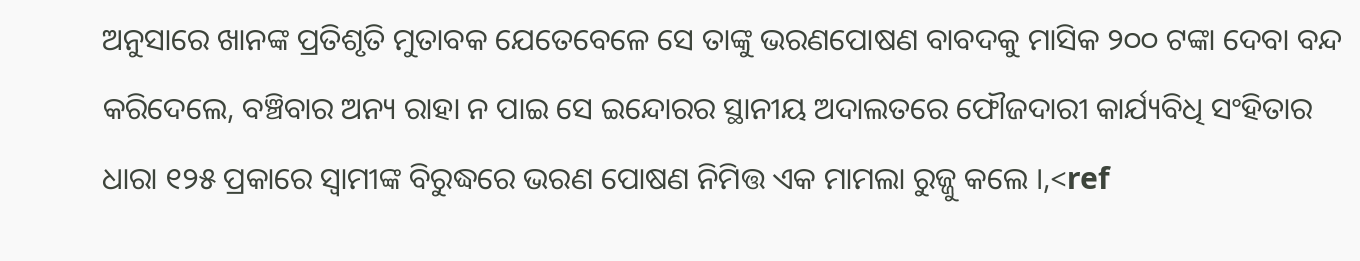ଅନୁସାରେ ଖାନଙ୍କ ପ୍ରତିଶୃତି ମୁତାବକ ଯେତେବେଳେ ସେ ତାଙ୍କୁ ଭରଣପୋଷଣ ବାବଦକୁ ମାସିକ ୨୦୦ ଟଙ୍କା ଦେବା ବନ୍ଦ କରିଦେଲେ, ବଞ୍ଚିବାର ଅନ୍ୟ ରାହା ନ ପାଇ ସେ ଇନ୍ଦୋରର ସ୍ଥାନୀୟ ଅଦାଲତରେ ଫୌଜଦାରୀ କାର୍ଯ୍ୟବିଧି ସଂହିତାର ଧାରା ୧୨୫ ପ୍ରକାରେ ସ୍ୱାମୀଙ୍କ ବିରୁଦ୍ଧରେ ଭରଣ ପୋଷଣ ନିମିତ୍ତ ଏକ ମାମଲା ରୁଜ୍ଜୁ କଲେ ।,<ref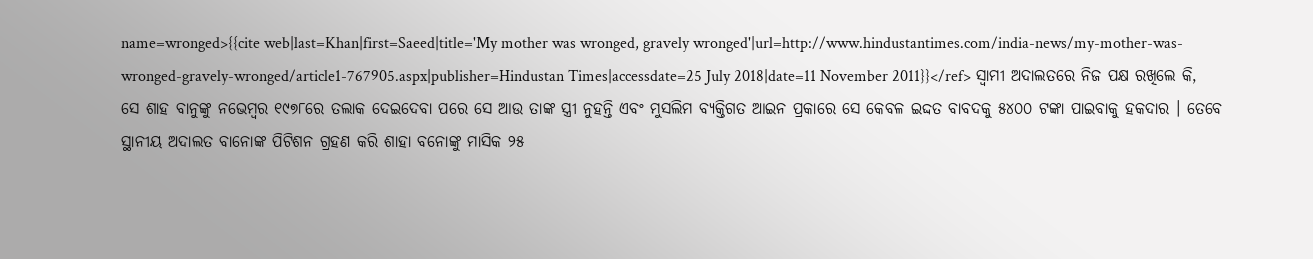name=wronged>{{cite web|last=Khan|first=Saeed|title='My mother was wronged, gravely wronged'|url=http://www.hindustantimes.com/india-news/my-mother-was-wronged-gravely-wronged/article1-767905.aspx|publisher=Hindustan Times|accessdate=25 July 2018|date=11 November 2011}}</ref> ସ୍ୱାମୀ ଅଦାଲତରେ ନିଜ ପକ୍ଷ ରଖିଲେ କି, ସେ ଶାହ ବାନୁଙ୍କୁ ନଭେମ୍ବର ୧୯୭୮ରେ ତଲାକ ଦେଇଦେବା ପରେ ସେ ଆଉ ତାଙ୍କ ସ୍ତ୍ରୀ ନୁହନ୍ତି ଏବଂ ମୁସଲିମ ବ୍ୟକ୍ତିଗତ ଆଇନ ପ୍ରକାରେ ସେ କେବଳ ଇଦ୍ଦତ ବାବଦକୁ ୫୪୦୦ ଟଙ୍କା ପାଇବାକୁ ହକଦାର । ତେବେ ସ୍ଥାନୀୟ ଅଦାଲତ ବାନୋଙ୍କ ପିଟିଶନ ଗ୍ରହଣ କରି ଶାହା ବନୋଙ୍କୁ ମାସିକ ୨୫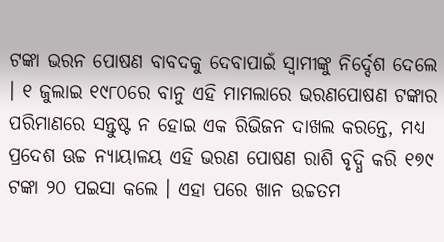ଟଙ୍କା ଭରନ ପୋଷଣ ବାବଦକୁ ଦେବାପାଇଁ ସ୍ୱାମୀଙ୍କୁ ନିର୍ଦ୍ଦେଶ ଦେଲେ । ୧ ଜୁଲାଇ ୧୯୮୦ରେ ବାନୁ ଏହି ମାମଲାରେ ଭରଣପୋଷଣ ଟଙ୍କାର ପରିମାଣରେ ସନ୍ତୁଷ୍ଟ ନ ହୋଇ ଏକ ରିଭିଜନ ଦାଖଲ କରନ୍ତେ, ମଧ୍ୟ ପ୍ରଦେଶ ଊଚ୍ଚ ନ୍ୟାୟାଳୟ ଏହି ଭରଣ ପୋଷଣ ରାଶି ବୃଦ୍ଧି କରି ୧୭୯ ଟଙ୍କା ୨୦ ପଇସା କଲେ । ଏହା ପରେ ଖାନ ଉଚ୍ଚତମ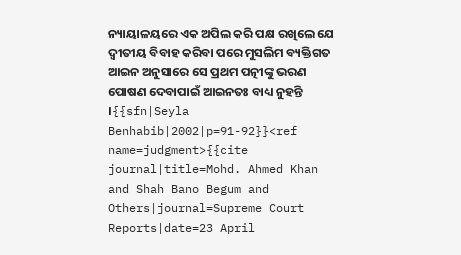ନ୍ୟାୟାଳୟରେ ଏକ ଅପିଲ କରି ପକ୍ଷ ରଖିଲେ ଯେ ଦ୍ୱୀତୀୟ ବିବାହ କରିବା ପରେ ମୁସଲିମ ବ୍ୟକ୍ତିଗତ ଆଇନ ଅନୁସାରେ ସେ ପ୍ରଥମ ପତ୍ନୀଙ୍କୁ ଭରଣ ପୋଷଣ ଦେବାପାଇଁ ଆଇନତଃ ବାଧ୍ୟ ନୁହନ୍ତି ।{{sfn|Seyla Benhabib|2002|p=91-92}}<ref name=judgment>{{cite journal|title=Mohd. Ahmed Khan and Shah Bano Begum and Others|journal=Supreme Court Reports|date=23 April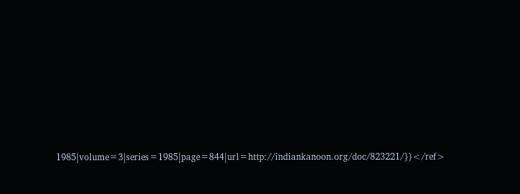1985|volume=3|series=1985|page=844|url=http://indiankanoon.org/doc/823221/}}</ref>